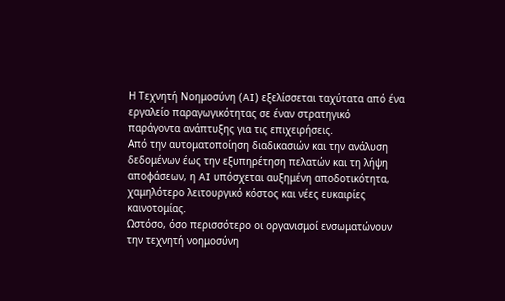Η Τεχνητή Νοημοσύνη (AI) εξελίσσεται ταχύτατα από ένα εργαλείο παραγωγικότητας σε έναν στρατηγικό παράγοντα ανάπτυξης για τις επιχειρήσεις.
Από την αυτοματοποίηση διαδικασιών και την ανάλυση δεδομένων έως την εξυπηρέτηση πελατών και τη λήψη αποφάσεων, η AI υπόσχεται αυξημένη αποδοτικότητα, χαμηλότερο λειτουργικό κόστος και νέες ευκαιρίες καινοτομίας.
Ωστόσο, όσο περισσότερο οι οργανισμοί ενσωματώνουν την τεχνητή νοημοσύνη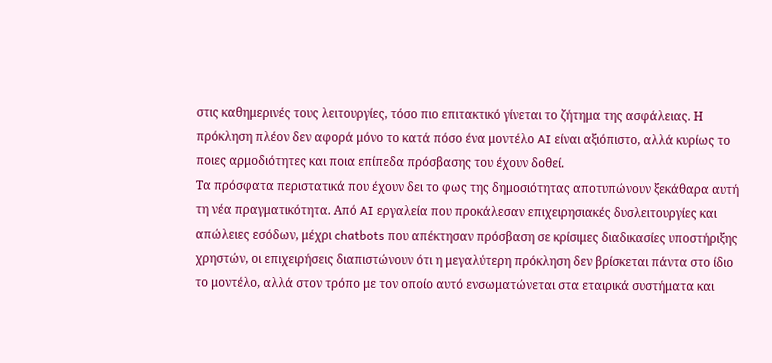στις καθημερινές τους λειτουργίες, τόσο πιο επιτακτικό γίνεται το ζήτημα της ασφάλειας. Η πρόκληση πλέον δεν αφορά μόνο το κατά πόσο ένα μοντέλο AI είναι αξιόπιστο, αλλά κυρίως το ποιες αρμοδιότητες και ποια επίπεδα πρόσβασης του έχουν δοθεί.
Τα πρόσφατα περιστατικά που έχουν δει το φως της δημοσιότητας αποτυπώνουν ξεκάθαρα αυτή τη νέα πραγματικότητα. Από AI εργαλεία που προκάλεσαν επιχειρησιακές δυσλειτουργίες και απώλειες εσόδων, μέχρι chatbots που απέκτησαν πρόσβαση σε κρίσιμες διαδικασίες υποστήριξης χρηστών, οι επιχειρήσεις διαπιστώνουν ότι η μεγαλύτερη πρόκληση δεν βρίσκεται πάντα στο ίδιο το μοντέλο, αλλά στον τρόπο με τον οποίο αυτό ενσωματώνεται στα εταιρικά συστήματα και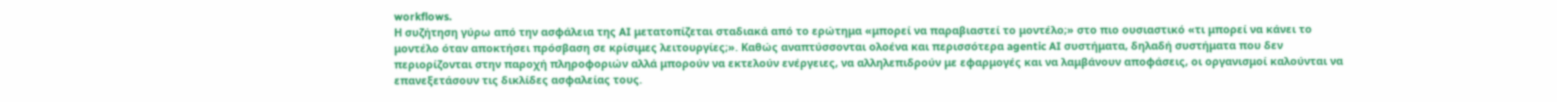workflows.
Η συζήτηση γύρω από την ασφάλεια της AI μετατοπίζεται σταδιακά από το ερώτημα «μπορεί να παραβιαστεί το μοντέλο;» στο πιο ουσιαστικό «τι μπορεί να κάνει το μοντέλο όταν αποκτήσει πρόσβαση σε κρίσιμες λειτουργίες;». Καθώς αναπτύσσονται ολοένα και περισσότερα agentic AI συστήματα, δηλαδή συστήματα που δεν περιορίζονται στην παροχή πληροφοριών αλλά μπορούν να εκτελούν ενέργειες, να αλληλεπιδρούν με εφαρμογές και να λαμβάνουν αποφάσεις, οι οργανισμοί καλούνται να επανεξετάσουν τις δικλίδες ασφαλείας τους.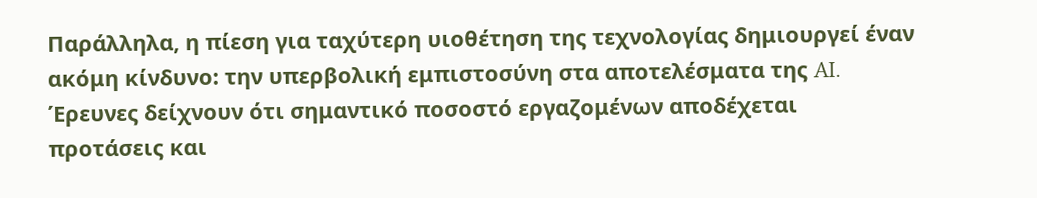Παράλληλα, η πίεση για ταχύτερη υιοθέτηση της τεχνολογίας δημιουργεί έναν ακόμη κίνδυνο: την υπερβολική εμπιστοσύνη στα αποτελέσματα της AI. Έρευνες δείχνουν ότι σημαντικό ποσοστό εργαζομένων αποδέχεται προτάσεις και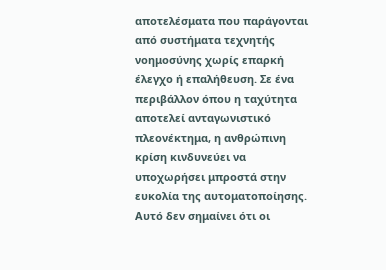αποτελέσματα που παράγονται από συστήματα τεχνητής νοημοσύνης χωρίς επαρκή έλεγχο ή επαλήθευση. Σε ένα περιβάλλον όπου η ταχύτητα αποτελεί ανταγωνιστικό πλεονέκτημα, η ανθρώπινη κρίση κινδυνεύει να υποχωρήσει μπροστά στην ευκολία της αυτοματοποίησης.
Αυτό δεν σημαίνει ότι οι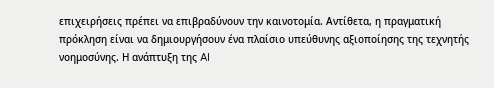επιχειρήσεις πρέπει να επιβραδύνουν την καινοτομία. Αντίθετα, η πραγματική πρόκληση είναι να δημιουργήσουν ένα πλαίσιο υπεύθυνης αξιοποίησης της τεχνητής νοημοσύνης. Η ανάπτυξη της AI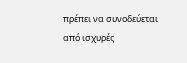πρέπει να συνοδεύεται από ισχυρές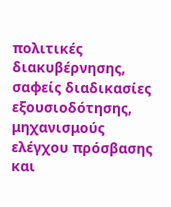πολιτικές διακυβέρνησης, σαφείς διαδικασίες εξουσιοδότησης, μηχανισμούς ελέγχου πρόσβασης και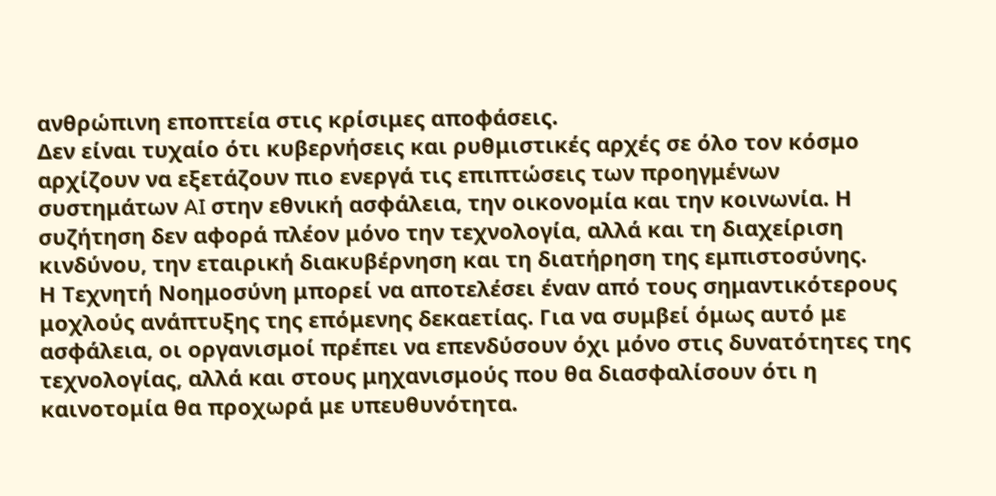ανθρώπινη εποπτεία στις κρίσιμες αποφάσεις.
Δεν είναι τυχαίο ότι κυβερνήσεις και ρυθμιστικές αρχές σε όλο τον κόσμο αρχίζουν να εξετάζουν πιο ενεργά τις επιπτώσεις των προηγμένων συστημάτων AI στην εθνική ασφάλεια, την οικονομία και την κοινωνία. Η συζήτηση δεν αφορά πλέον μόνο την τεχνολογία, αλλά και τη διαχείριση κινδύνου, την εταιρική διακυβέρνηση και τη διατήρηση της εμπιστοσύνης.
Η Τεχνητή Νοημοσύνη μπορεί να αποτελέσει έναν από τους σημαντικότερους μοχλούς ανάπτυξης της επόμενης δεκαετίας. Για να συμβεί όμως αυτό με ασφάλεια, οι οργανισμοί πρέπει να επενδύσουν όχι μόνο στις δυνατότητες της τεχνολογίας, αλλά και στους μηχανισμούς που θα διασφαλίσουν ότι η καινοτομία θα προχωρά με υπευθυνότητα.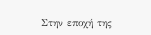Στην εποχή της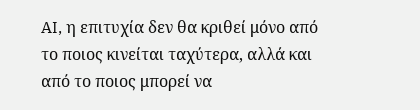AI, η επιτυχία δεν θα κριθεί μόνο από το ποιος κινείται ταχύτερα, αλλά και από το ποιος μπορεί να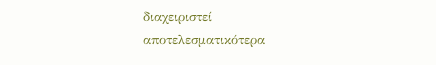διαχειριστεί αποτελεσματικότερα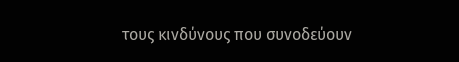τους κινδύνους που συνοδεύουν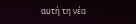αυτή τη νέα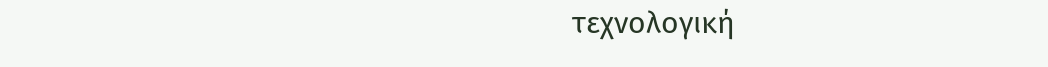τεχνολογική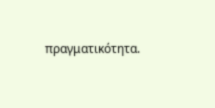πραγματικότητα.